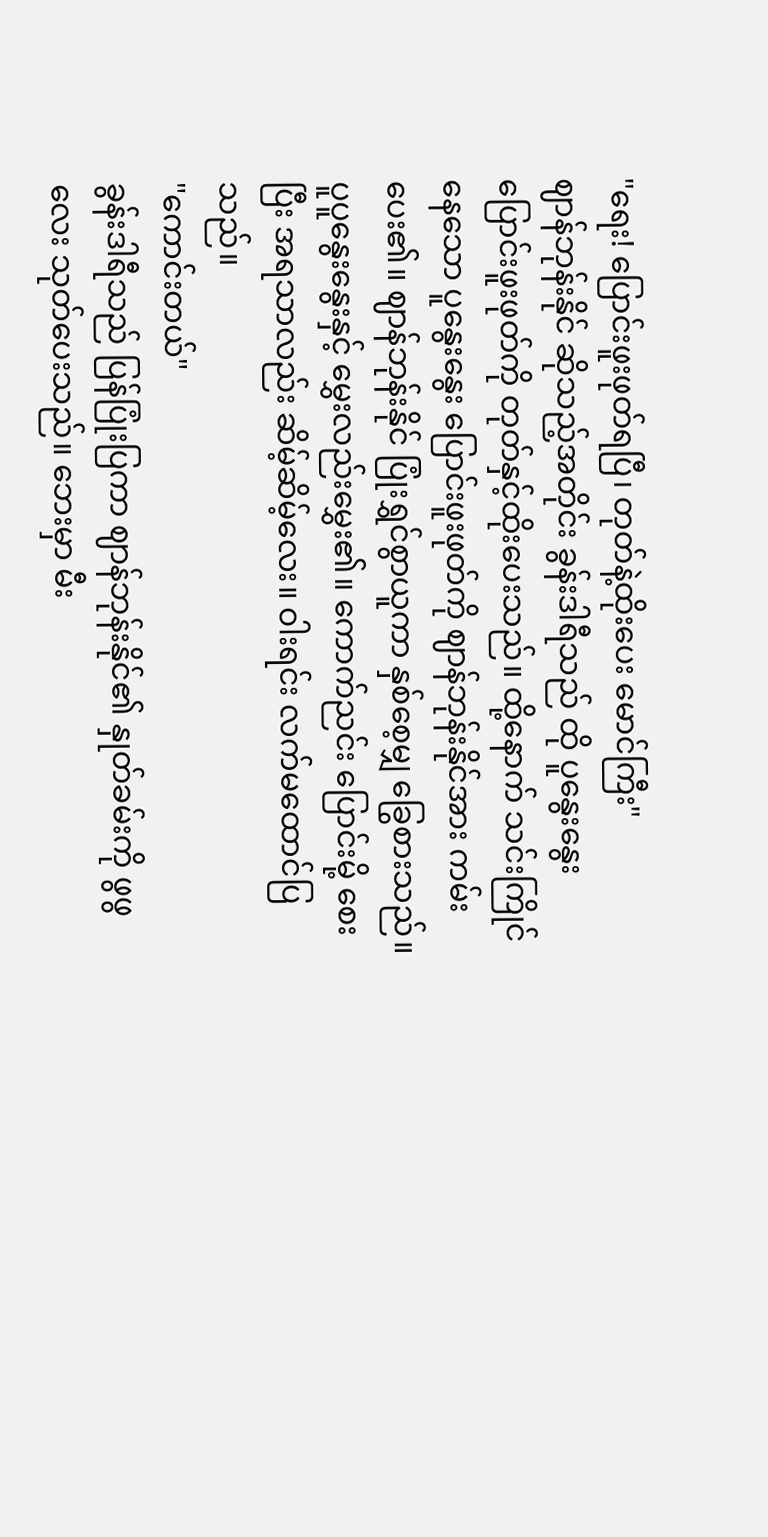"ရေး! ပြောင်းဖူးဖုတ်ရပြီ၊ တုတ်နဲ့ထိုးပေး မောင်ကြီး"
ဈာန်ဘုန်းနိုင် ဆိုသည့်အတိုင်း ခွန်းဒါရီသည် ထို ပူနွေးနွေး ပြောင်းဖူးဖုတ်ကို တုတ်နှင့်ထိုးပေးသည်။ ထို့နောက် သင်းကြိုင်နေသော ပူနွေးနွေး ပြောင်းဖူးဖုတ်ကို ဈာန်ဘုန်းနိုင်အား ကမ်းပေး၏။ ဈာန်ဘုန်းနိုင် ပြုံးရွှင်စွာယူကာ နှစ်စေ့မျှ ခြွေစားသည်။ ပူပူနွေးနွေးနှင့် မွှေးလည်းမွှေး၏။ ကောက်ညင်း ပြောင်းမို့ စေးပြီး အရသာလည်း ဆိမ့်ဆိမ့်လေး။ ဝါးရင်း လက်မထောင်ပြသည်။
"ကောင်းတယ်"
ခွန်းဒါရီသည် ပြန်ပြုံးပြကာ ဈာန်ဘုန်းနိုင်၏ နှုတ်ခမ်းကို ဖွဖွလေး သုတ်ပေးသည်။ ဘေးမှာ မီး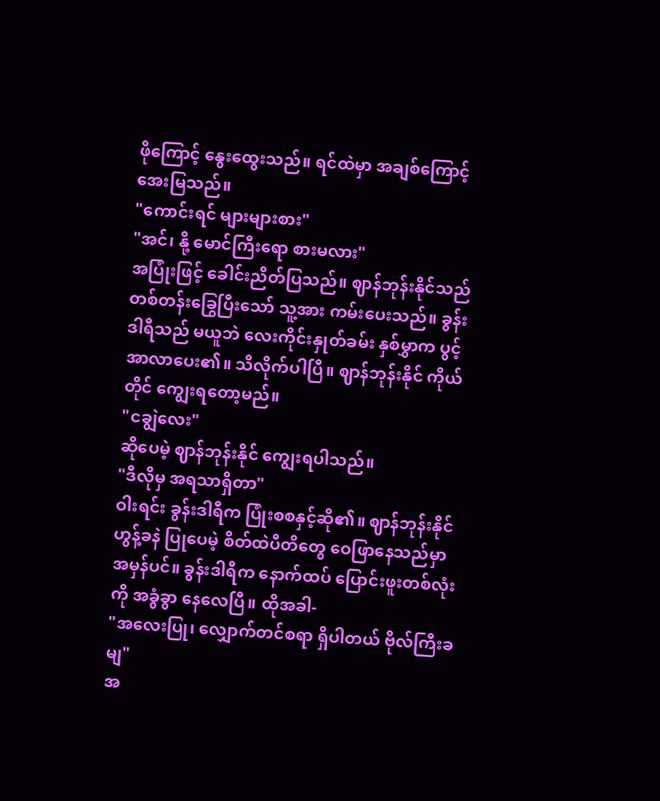ဖိုကြောင့် နွေးထွေးသည်။ ရင်ထဲမှာ အချစ်ကြောင့် အေးမြသည်။
"ကောင်းရင် များများစား"
"အင်၊ နို့ မောင်ကြီးရော စားမလား"
အပြုံးဖြင့် ခေါင်းညိတ်ပြသည်။ ဈာန်ဘုန်းနိုင်သည် တစ်တန်းခြွေပြီးသော် သူ့အား ကမ်းပေးသည်။ ခွန်းဒါရီသည် မယူဘဲ လေးကိုင်းနှုတ်ခမ်း နှစ်မွှာက ပွင့်အာလာပေး၏။ သိလိုက်ပါပြီ။ ဈာန်ဘုန်းနိုင် ကိုယ်တိုင် ကျွေးရတော့မည်။
"ငချွဲလေး"
ဆိုပေမဲ့ ဈာန်ဘုန်းနိုင် ကျွေးရပါသည်။
"ဒီလိုမှ အရသာရှိတာ"
ဝါးရင်း ခွန်းဒါရီက ပြုံးစစနှင့်ဆို၏။ ဈာန်ဘုန်းနိုင် ဟွန့်ခနဲ ပြုပေမဲ့ စိတ်ထဲပီတိတွေ ဝေဖြာနေသည်မှာ အမှန်ပင်။ ခွန်းဒါရီက နောက်ထပ် ပြောင်းဖူးတစ်လုံးကို အခွံခွာ နေလေပြီ။ ထိုအခါ-
"အလေးပြု၊ လျှောက်တင်စရာ ရှိပါတယ် ဗိုလ်ကြီးခမျ"
အ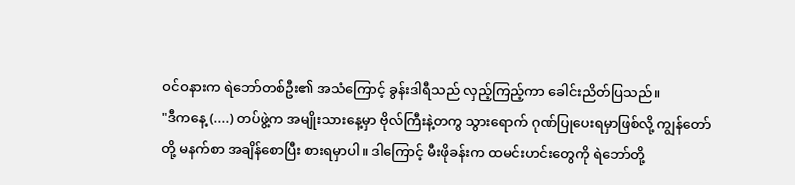ဝင်ဝနားက ရဲဘော်တစ်ဦး၏ အသံကြောင့် ခွန်းဒါရီသည် လှည့်ကြည့်ကာ ခေါင်းညိတ်ပြသည်။
"ဒီကနေ့ (....) တပ်ဖွဲ့က အမျိုးသားနေ့မှာ ဗိုလ်ကြီးနဲ့တကွ သွားရောက် ဂုဏ်ပြုပေးရမှာဖြစ်လို့ ကျွန်တော်တို့ မနက်စာ အချိန်စောပြီး စားရမှာပါ။ ဒါကြောင့် မီးဖိုခန်းက ထမင်းဟင်းတွေကို ရဲဘော်တို့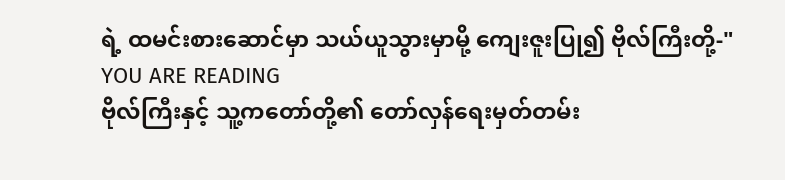ရဲ့ ထမင်းစားဆောင်မှာ သယ်ယူသွားမှာမို့ ကျေးဇူးပြု၍ ဗိုလ်ကြီးတို့-"
YOU ARE READING
ဗိုလ်ကြီးနှင့် သူ့ကတော်တို့၏ တော်လှန်ရေးမှတ်တမ်း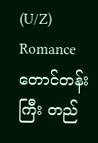(U/Z)
Romanceတောင်တန်းကြီး တည်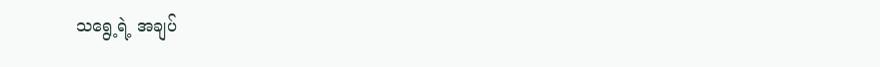သရွေ့ရဲ့ အချပ်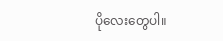ပိုလေးတွေပါ။